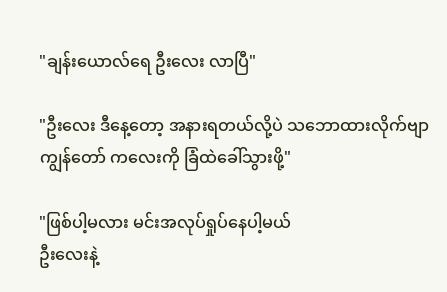"ချန်းယောလ်ရေ ဦးလေး လာပြီ"

"ဦးလေး ဒီနေ့တော့ အနားရတယ်လို့ပဲ သဘောထားလိုက်ဗျာ
ကျွန်တော် ကလေးကို ခြံထဲခေါ်သွားဖို့"

"ဖြစ်ပါ့မလား မင်းအလုပ်ရှုပ်နေပါ့မယ်
ဦးလေးနဲ့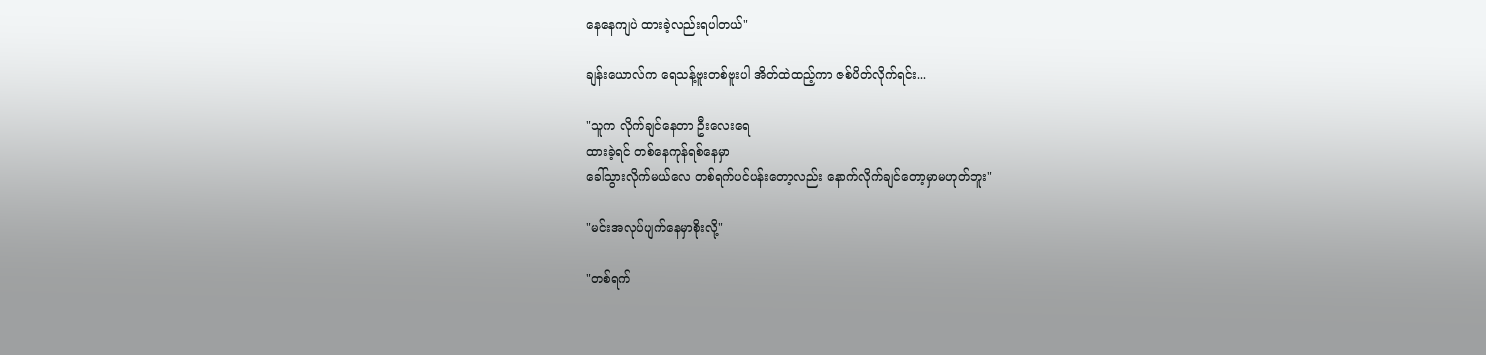နေနေကျပဲ ထားခဲ့လည်းရပါတယ်"

ချန်းယောလ်က ရေသန့်ဗူးတစ်ဗူးပါ အိတ်ထဲထည့်ကာ ဇစ်ပိတ်လိုက်ရင်း...

"သူက လိုက်ချင်နေတာ ဦးလေးရေ
ထားခဲ့ရင် တစ်နေကုန်ရစ်နေမှာ
ခေါ်သွားလိုက်မယ်လေ တစ်ရက်ပင်ပန်းတော့လည်း နောက်လိုက်ချင်တော့မှာမဟုတ်ဘူး"

"မင်းအလုပ်ပျက်နေမှာစိုးလို့"

"တစ်ရက်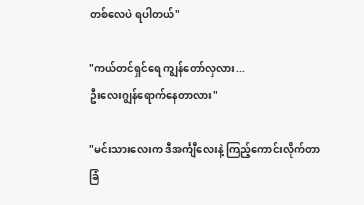တစ်လေပဲ ရပါတယ်"

"ကယ်တင်ရှင်ရေ ကျွန်တော်လှလား...
ဦးလေးဂျွန်ရောက်နေတာလား"

"မင်းသားလေးက ဒီအင်္ကျီလေးနဲ့ ကြည့်ကောင်းလိုက်တာ
ခြံ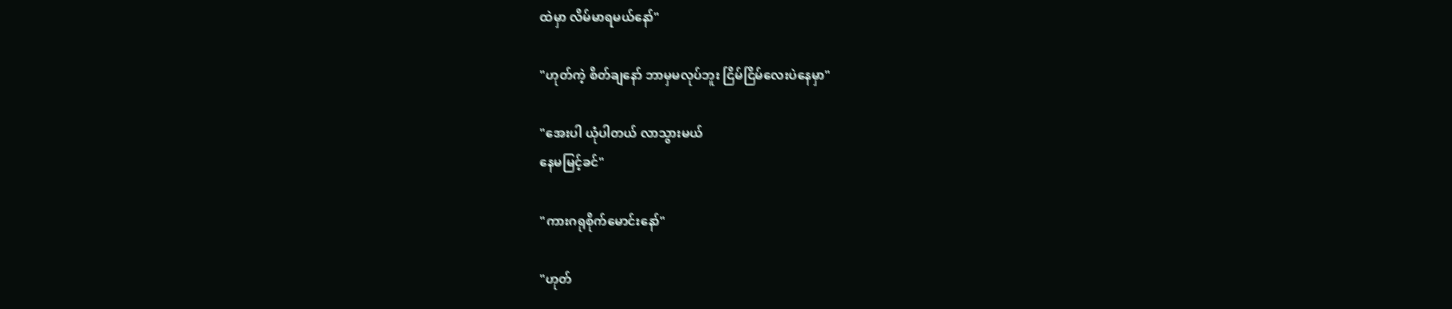ထဲမှာ လိမ်မာရမယ်နော်"

"ဟုတ်ကဲ့ စိတ်ချနော် ဘာမှမလုပ်ဘူး ငြိမ်ငြိမ်လေးပဲနေမှာ"

"အေးပါ ယုံပါတယ် လာသွားမယ်
နေမမြင့်ခင်"

"ကားဂရုစိုက်မောင်းနော်"

"ဟုတ်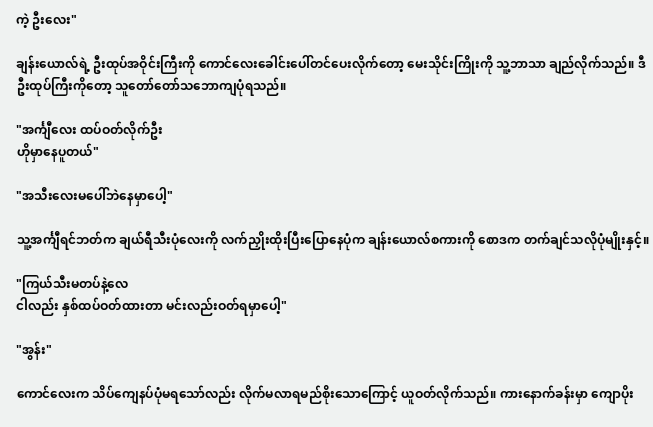ကဲ့ ဦးလေး"

ချန်းယောလ်ရဲ့ ဦးထုပ်အဝိုင်းကြီးကို ကောင်လေးခေါင်းပေါ်တင်ပေးလိုက်တော့ မေးသိုင်းကြိုးကို သူ့ဘာသာ ချည်လိုက်သည်။ ဒီဦးထုပ်ကြီးကိုတော့ သူတော်တော်သဘောကျပုံရသည်။

"အင်္ကျီလေး ထပ်ဝတ်လိုက်ဦး
ဟိုမှာနေပူတယ်"

"အသီးလေးမပေါ်ဘဲနေမှာပေါ့"

သူ့အင်္ကျီရင်ဘတ်က ချယ်ရီသီးပုံလေးကို လက်ညှိုးထိုးပြီးပြောနေပုံက ချန်းယောလ်စကားကို စောဒက တက်ချင်သလိုပုံမျိုးနှင့်။

"ကြယ်သီးမတပ်နဲ့လေ
ငါလည်း နှစ်ထပ်ဝတ်ထားတာ မင်းလည်းဝတ်ရမှာပေါ့"

"အွန်း"

ကောင်လေးက သိပ်ကျေနပ်ပုံမရသော်လည်း လိုက်မလာရမည်စိုးသောကြောင့် ယူဝတ်လိုက်သည်။ ကားနောက်ခန်းမှာ ကျောပိုး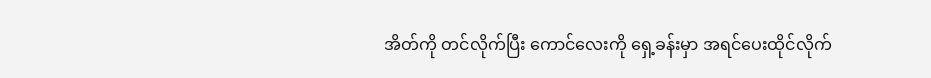အိတ်ကို တင်လိုက်ပြီး ကောင်လေးကို ရှေ့ခန်းမှာ အရင်ပေးထိုင်လိုက်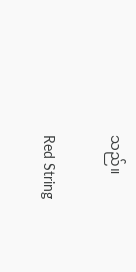သည်။

Red String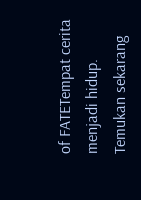of FATETempat cerita menjadi hidup. Temukan sekarang